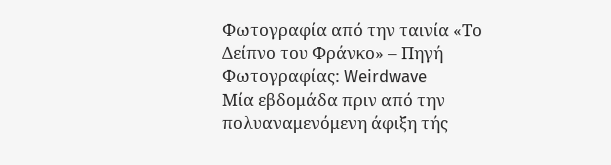Φωτογραφία από την ταινία «Το Δείπνο του Φράνκο» – Πηγή Φωτογραφίας: Weirdwave
Μία εβδομάδα πριν από την πολυαναμενόμενη άφιξη τής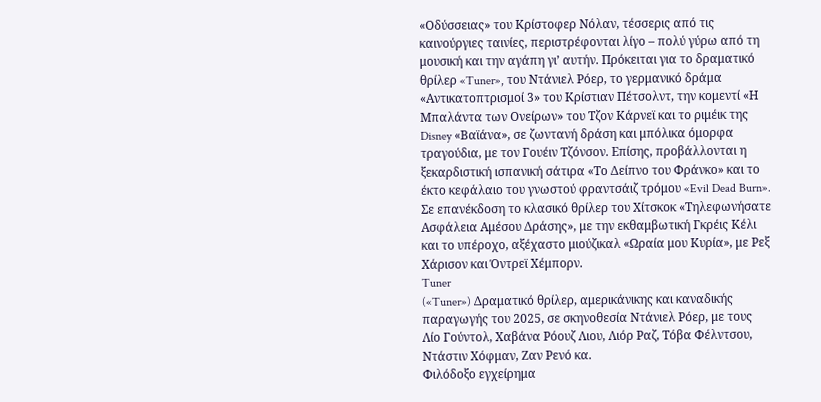«Οδύσσειας» του Κρίστοφερ Νόλαν, τέσσερις από τις καινούργιες ταινίες, περιστρέφονται λίγο – πολύ γύρω από τη μουσική και την αγάπη γι’ αυτήν. Πρόκειται για το δραματικό θρίλερ «Tuner», του Ντάνιελ Ρόερ, το γερμανικό δράμα «Αντικατοπτρισμοί 3» του Κρίστιαν Πέτσολντ, την κομεντί «Η Μπαλάντα των Ονείρων» του Τζον Κάρνεϊ και το ριμέικ της Disney «Βαϊάνα», σε ζωντανή δράση και μπόλικα όμορφα τραγούδια, με τον Γουέιν Τζόνσον. Επίσης, προβάλλονται η ξεκαρδιστική ισπανική σάτιρα «Το Δείπνο του Φράνκο» και το έκτο κεφάλαιο του γνωστού φραντσάιζ τρόμου «Evil Dead Burn». Σε επανέκδοση το κλασικό θρίλερ του Χίτσκοκ «Τηλεφωνήσατε Ασφάλεια Αμέσου Δράσης», με την εκθαμβωτική Γκρέις Κέλι και το υπέροχο, αξέχαστο μιούζικαλ «Ωραία μου Κυρία», με Ρεξ Χάρισον και Όντρεϊ Χέμπορν.
Tuner
(«Tuner») Δραματικό θρίλερ, αμερικάνικης και καναδικής παραγωγής του 2025, σε σκηνοθεσία Ντάνιελ Ρόερ, με τους Λίο Γούντολ, Χαβάνα Ρόουζ Λιου, Λιόρ Ραζ, Τόβα Φέλντσου, Ντάστιν Χόφμαν, Ζαν Ρενό κα.
Φιλόδοξο εγχείρημα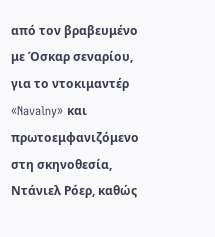από τον βραβευμένο με Όσκαρ σεναρίου, για το ντοκιμαντέρ «Navalny» και πρωτοεμφανιζόμενο στη σκηνοθεσία, Ντάνιελ Ρόερ, καθώς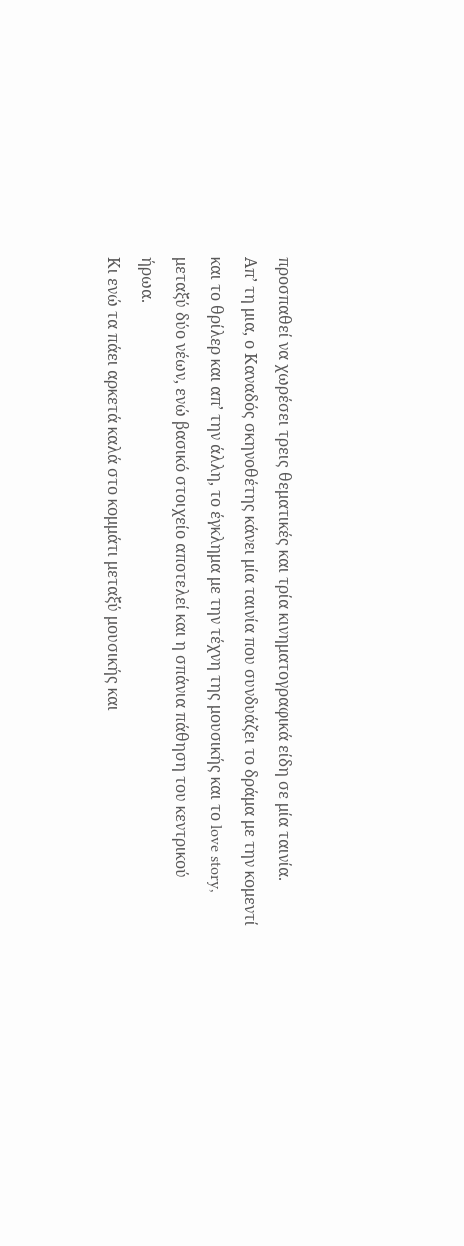προσπαθεί να χωρέσει τρεις θεματικές και τρία κινηματογραφικά είδη σε μία ταινία.
Απ’ τη μια, ο Καναδός σκηνοθέτης κάνει μία ταινία που συνδυάζει το δράμα με την κομεντί και το θρίλερ και απ’ την άλλη, το έγκλημα με την τέχνη της μουσικής και το love story, μεταξύ δύο νέων, ενώ βασικό στοιχείο αποτελεί και η σπάνια πάθηση του κεντρικού ήρωα.
Κι ενώ τα πάει αρκετά καλά στο κομμάτι μεταξύ μουσικής και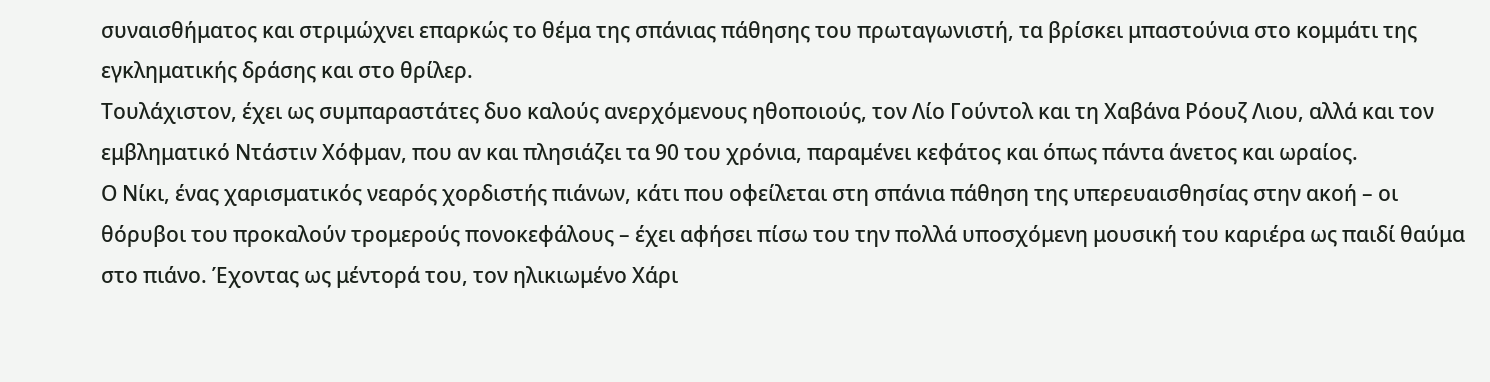συναισθήματος και στριμώχνει επαρκώς το θέμα της σπάνιας πάθησης του πρωταγωνιστή, τα βρίσκει μπαστούνια στο κομμάτι της εγκληματικής δράσης και στο θρίλερ.
Τουλάχιστον, έχει ως συμπαραστάτες δυο καλούς ανερχόμενους ηθοποιούς, τον Λίο Γούντολ και τη Χαβάνα Ρόουζ Λιου, αλλά και τον εμβληματικό Ντάστιν Χόφμαν, που αν και πλησιάζει τα 90 του χρόνια, παραμένει κεφάτος και όπως πάντα άνετος και ωραίος.
Ο Νίκι, ένας χαρισματικός νεαρός χορδιστής πιάνων, κάτι που οφείλεται στη σπάνια πάθηση της υπερευαισθησίας στην ακοή – οι θόρυβοι του προκαλούν τρομερούς πονοκεφάλους – έχει αφήσει πίσω του την πολλά υποσχόμενη μουσική του καριέρα ως παιδί θαύμα στο πιάνο. Έχοντας ως μέντορά του, τον ηλικιωμένο Χάρι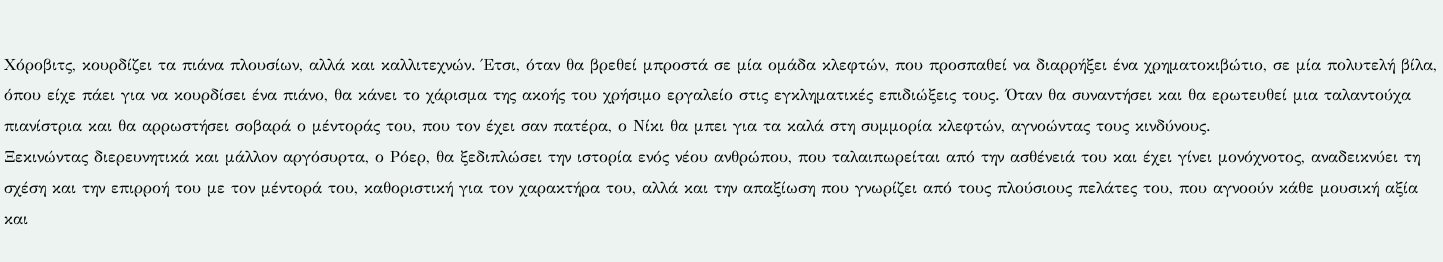Χόροβιτς, κουρδίζει τα πιάνα πλουσίων, αλλά και καλλιτεχνών. Έτσι, όταν θα βρεθεί μπροστά σε μία ομάδα κλεφτών, που προσπαθεί να διαρρήξει ένα χρηματοκιβώτιο, σε μία πολυτελή βίλα, όπου είχε πάει για να κουρδίσει ένα πιάνο, θα κάνει το χάρισμα της ακοής του χρήσιμο εργαλείο στις εγκληματικές επιδιώξεις τους. Όταν θα συναντήσει και θα ερωτευθεί μια ταλαντούχα πιανίστρια και θα αρρωστήσει σοβαρά ο μέντοράς του, που τον έχει σαν πατέρα, ο Νίκι θα μπει για τα καλά στη συμμορία κλεφτών, αγνοώντας τους κινδύνους.
Ξεκινώντας διερευνητικά και μάλλον αργόσυρτα, ο Ρόερ, θα ξεδιπλώσει την ιστορία ενός νέου ανθρώπου, που ταλαιπωρείται από την ασθένειά του και έχει γίνει μονόχνοτος, αναδεικνύει τη σχέση και την επιρροή του με τον μέντορά του, καθοριστική για τον χαρακτήρα του, αλλά και την απαξίωση που γνωρίζει από τους πλούσιους πελάτες του, που αγνοούν κάθε μουσική αξία και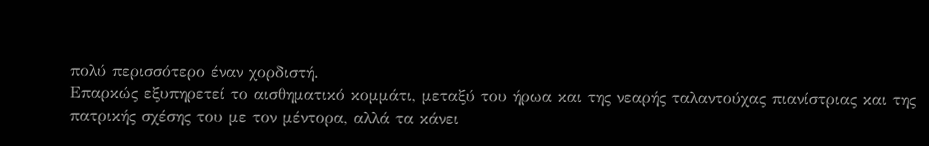πολύ περισσότερο έναν χορδιστή.
Επαρκώς εξυπηρετεί το αισθηματικό κομμάτι, μεταξύ του ήρωα και της νεαρής ταλαντούχας πιανίστριας και της πατρικής σχέσης του με τον μέντορα, αλλά τα κάνει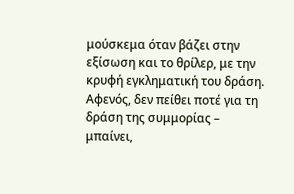μούσκεμα όταν βάζει στην εξίσωση και το θρίλερ, με την κρυφή εγκληματική του δράση.
Αφενός, δεν πείθει ποτέ για τη δράση της συμμορίας – μπαίνει,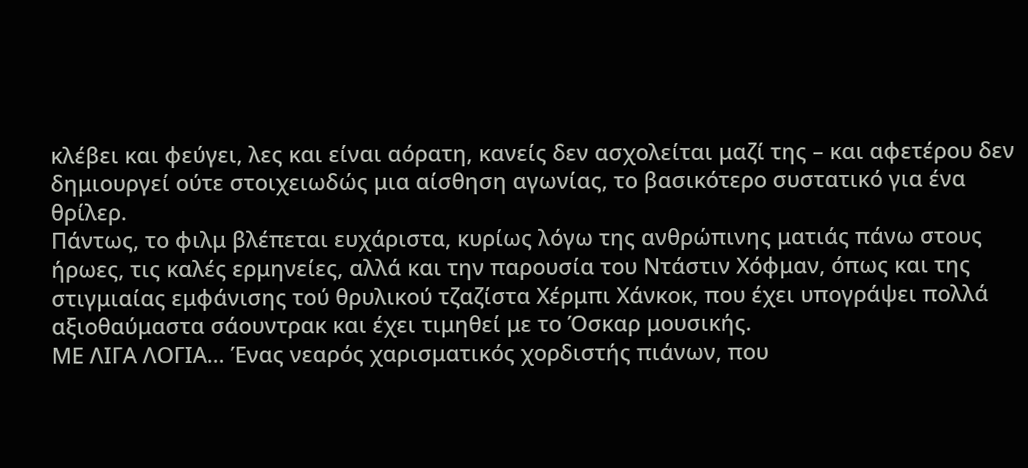κλέβει και φεύγει, λες και είναι αόρατη, κανείς δεν ασχολείται μαζί της – και αφετέρου δεν δημιουργεί ούτε στοιχειωδώς μια αίσθηση αγωνίας, το βασικότερο συστατικό για ένα θρίλερ.
Πάντως, το φιλμ βλέπεται ευχάριστα, κυρίως λόγω της ανθρώπινης ματιάς πάνω στους ήρωες, τις καλές ερμηνείες, αλλά και την παρουσία του Ντάστιν Χόφμαν, όπως και της στιγμιαίας εμφάνισης τού θρυλικού τζαζίστα Χέρμπι Χάνκοκ, που έχει υπογράψει πολλά αξιοθαύμαστα σάουντρακ και έχει τιμηθεί με το Όσκαρ μουσικής.
ΜΕ ΛΙΓΑ ΛΟΓΙΑ… Ένας νεαρός χαρισματικός χορδιστής πιάνων, που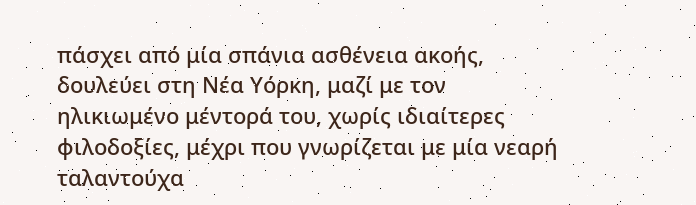πάσχει από μία σπάνια ασθένεια ακοής, δουλεύει στη Νέα Υόρκη, μαζί με τον ηλικιωμένο μέντορά του, χωρίς ιδιαίτερες φιλοδοξίες, μέχρι που γνωρίζεται με μία νεαρή ταλαντούχα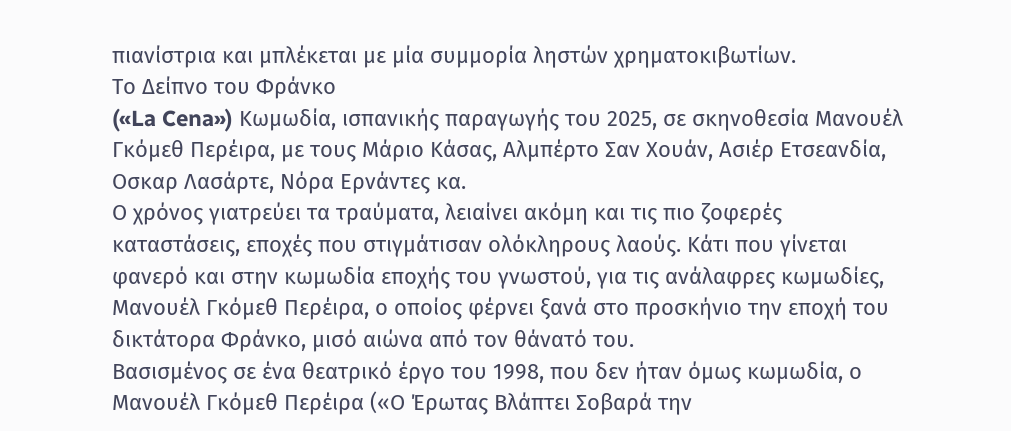πιανίστρια και μπλέκεται με μία συμμορία ληστών χρηματοκιβωτίων.
Το Δείπνο του Φράνκο
(«La Cena») Κωμωδία, ισπανικής παραγωγής του 2025, σε σκηνοθεσία Μανουέλ Γκόμεθ Περέιρα, με τους Μάριο Κάσας, Αλμπέρτο Σαν Χουάν, Ασιέρ Ετσεανδία, Οσκαρ Λασάρτε, Νόρα Ερνάντες κα.
Ο χρόνος γιατρεύει τα τραύματα, λειαίνει ακόμη και τις πιο ζοφερές καταστάσεις, εποχές που στιγμάτισαν ολόκληρους λαούς. Κάτι που γίνεται φανερό και στην κωμωδία εποχής του γνωστού, για τις ανάλαφρες κωμωδίες, Μανουέλ Γκόμεθ Περέιρα, ο οποίος φέρνει ξανά στο προσκήνιο την εποχή του δικτάτορα Φράνκο, μισό αιώνα από τον θάνατό του.
Βασισμένος σε ένα θεατρικό έργο του 1998, που δεν ήταν όμως κωμωδία, ο Μανουέλ Γκόμεθ Περέιρα («Ο Έρωτας Βλάπτει Σοβαρά την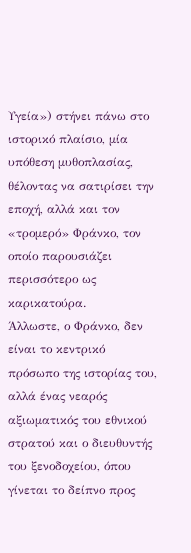Υγεία») στήνει πάνω στο ιστορικό πλαίσιο, μία υπόθεση μυθοπλασίας, θέλοντας να σατιρίσει την εποχή, αλλά και τον «τρομερό» Φράνκο, τον οποίο παρουσιάζει περισσότερο ως καρικατούρα.
Άλλωστε, ο Φράνκο, δεν είναι το κεντρικό πρόσωπο της ιστορίας του, αλλά ένας νεαρός αξιωματικός του εθνικού στρατού και ο διευθυντής του ξενοδοχείου, όπου γίνεται το δείπνο προς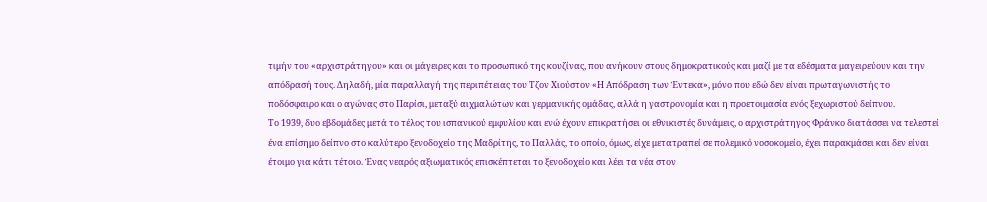τιμήν του «αρχιστράτηγου» και οι μάγειρες και το προσωπικό της κουζίνας, που ανήκουν στους δημοκρατικούς και μαζί με τα εδέσματα μαγειρεύουν και την απόδρασή τους. Δηλαδή, μία παραλλαγή της περιπέτειας του Τζον Χιούστον «Η Απόδραση των Έντεκα», μόνο που εδώ δεν είναι πρωταγωνιστής το ποδόσφαιρο και ο αγώνας στο Παρίσι, μεταξύ αιχμαλώτων και γερμανικής ομάδας, αλλά η γαστρονομία και η προετοιμασία ενός ξεχωριστού δείπνου.
Το 1939, δυο εβδομάδες μετά το τέλος του ισπανικού εμφυλίου και ενώ έχουν επικρατήσει οι εθνικιστές δυνάμεις, ο αρχιστράτηγος Φράνκο διατάσσει να τελεστεί ένα επίσημο δείπνο στο καλύτερο ξενοδοχείο της Μαδρίτης, το Παλλάς, το οποίο, όμως, είχε μετατραπεί σε πολεμικό νοσοκομείο, έχει παρακμάσει και δεν είναι έτοιμο για κάτι τέτοιο. Ένας νεαρός αξιωματικός επισκέπτεται το ξενοδοχείο και λέει τα νέα στον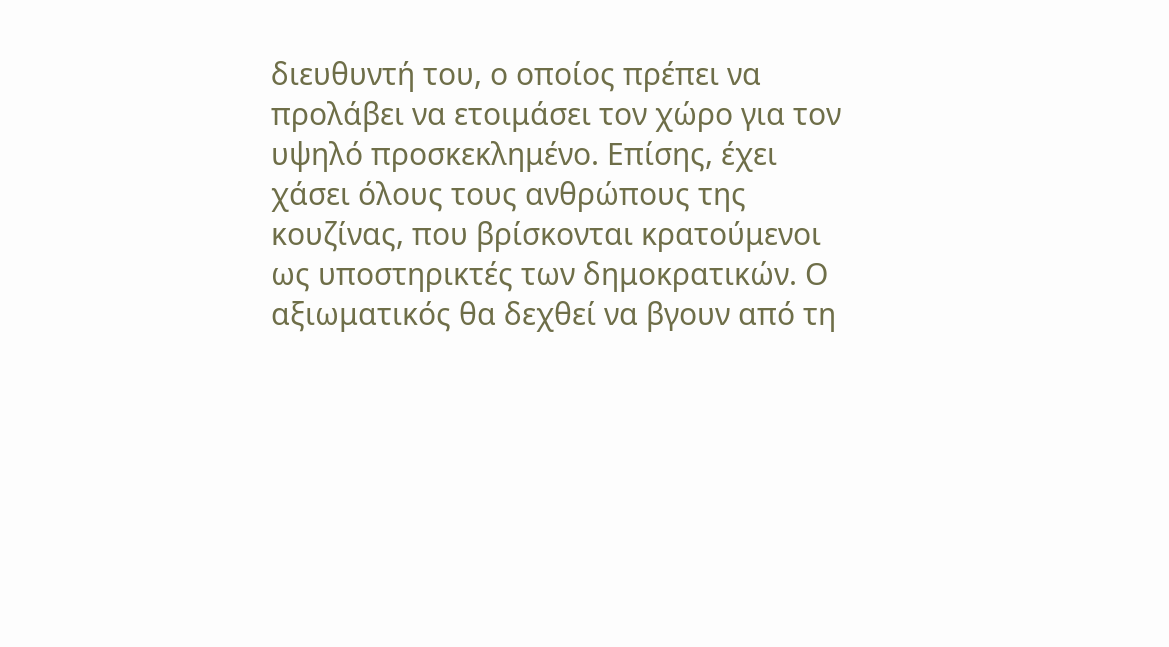διευθυντή του, ο οποίος πρέπει να προλάβει να ετοιμάσει τον χώρο για τον υψηλό προσκεκλημένο. Επίσης, έχει χάσει όλους τους ανθρώπους της κουζίνας, που βρίσκονται κρατούμενοι ως υποστηρικτές των δημοκρατικών. Ο αξιωματικός θα δεχθεί να βγουν από τη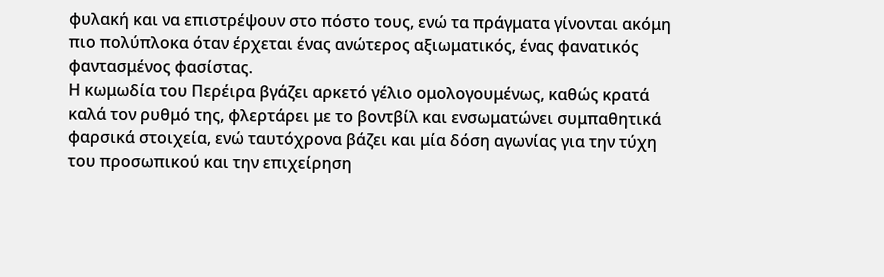φυλακή και να επιστρέψουν στο πόστο τους, ενώ τα πράγματα γίνονται ακόμη πιο πολύπλοκα όταν έρχεται ένας ανώτερος αξιωματικός, ένας φανατικός φαντασμένος φασίστας.
Η κωμωδία του Περέιρα βγάζει αρκετό γέλιο ομολογουμένως, καθώς κρατά καλά τον ρυθμό της, φλερτάρει με το βοντβίλ και ενσωματώνει συμπαθητικά φαρσικά στοιχεία, ενώ ταυτόχρονα βάζει και μία δόση αγωνίας για την τύχη του προσωπικού και την επιχείρηση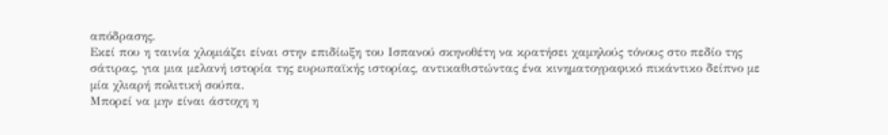απόδρασης.
Εκεί που η ταινία χλομιάζει είναι στην επιδίωξη του Ισπανού σκηνοθέτη να κρατήσει χαμηλούς τόνους στο πεδίο της σάτιρας, για μια μελανή ιστορία της ευρωπαϊκής ιστορίας, αντικαθιστώντας ένα κινηματογραφικό πικάντικο δείπνο με μία χλιαρή πολιτική σούπα.
Μπορεί να μην είναι άστοχη η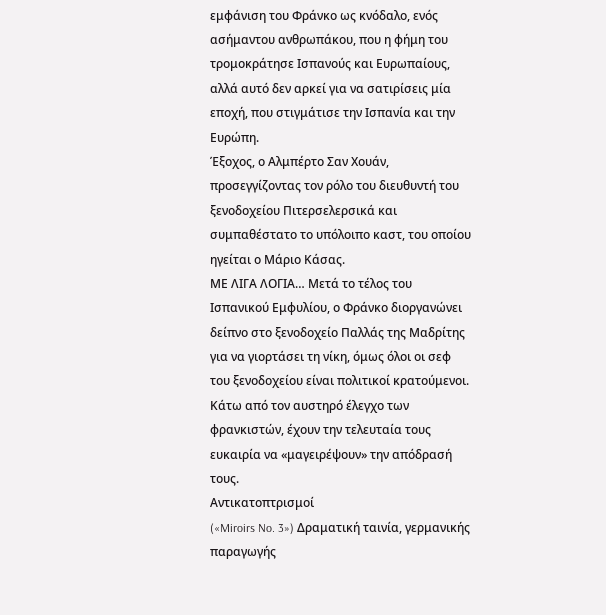εμφάνιση του Φράνκο ως κνόδαλο, ενός ασήμαντου ανθρωπάκου, που η φήμη του τρομοκράτησε Ισπανούς και Ευρωπαίους, αλλά αυτό δεν αρκεί για να σατιρίσεις μία εποχή, που στιγμάτισε την Ισπανία και την Ευρώπη.
Έξοχος, ο Αλμπέρτο Σαν Χουάν, προσεγγίζοντας τον ρόλο του διευθυντή του ξενοδοχείου Πιτερσελερσικά και συμπαθέστατο το υπόλοιπο καστ, του οποίου ηγείται ο Μάριο Κάσας.
ΜΕ ΛΙΓΑ ΛΟΓΙΑ… Μετά το τέλος του Ισπανικού Εμφυλίου, ο Φράνκο διοργανώνει δείπνο στο ξενοδοχείο Παλλάς της Μαδρίτης για να γιορτάσει τη νίκη, όμως όλοι οι σεφ του ξενοδοχείου είναι πολιτικοί κρατούμενοι. Κάτω από τον αυστηρό έλεγχο των φρανκιστών, έχουν την τελευταία τους ευκαιρία να «μαγειρέψουν» την απόδρασή τους.
Αντικατοπτρισμοί
(«Miroirs No. 3») Δραματική ταινία, γερμανικής παραγωγής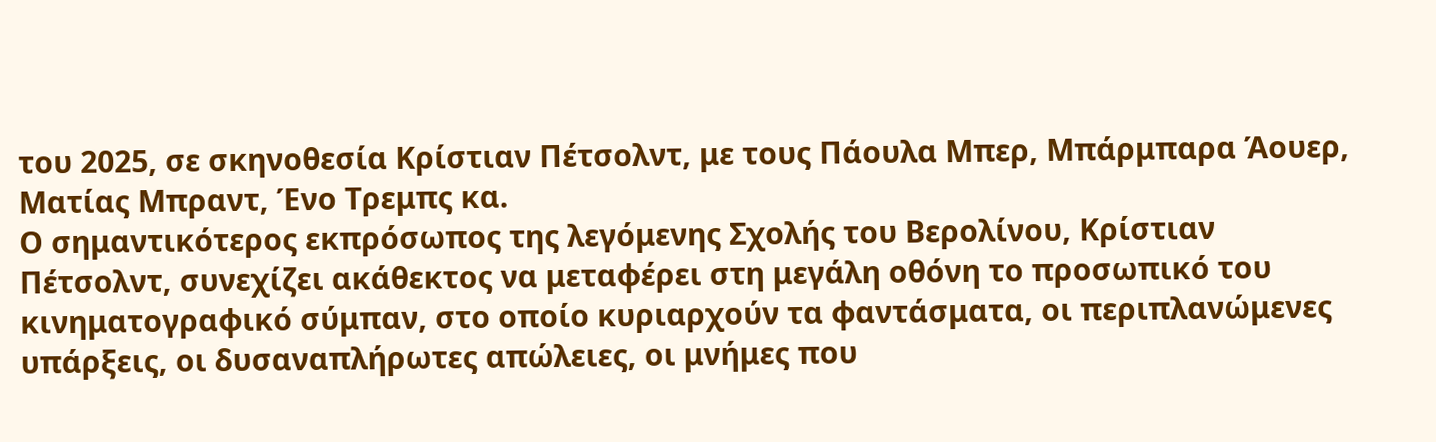του 2025, σε σκηνοθεσία Κρίστιαν Πέτσολντ, με τους Πάουλα Μπερ, Μπάρμπαρα Άουερ, Ματίας Μπραντ, Ένο Τρεμπς κα.
Ο σημαντικότερος εκπρόσωπος της λεγόμενης Σχολής του Βερολίνου, Κρίστιαν Πέτσολντ, συνεχίζει ακάθεκτος να μεταφέρει στη μεγάλη οθόνη το προσωπικό του κινηματογραφικό σύμπαν, στο οποίο κυριαρχούν τα φαντάσματα, οι περιπλανώμενες υπάρξεις, οι δυσαναπλήρωτες απώλειες, οι μνήμες που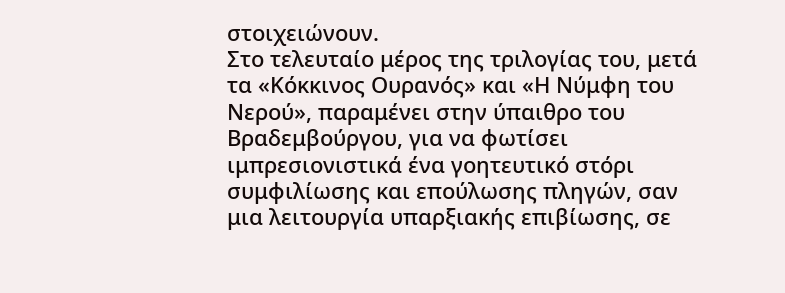στοιχειώνουν.
Στο τελευταίο μέρος της τριλογίας του, μετά τα «Κόκκινος Ουρανός» και «Η Νύμφη του Νερού», παραμένει στην ύπαιθρο του Βραδεμβούργου, για να φωτίσει ιμπρεσιονιστικά ένα γοητευτικό στόρι συμφιλίωσης και επούλωσης πληγών, σαν μια λειτουργία υπαρξιακής επιβίωσης, σε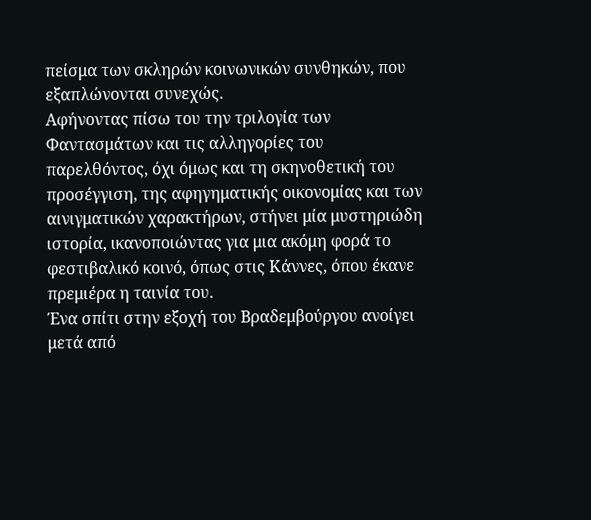πείσμα των σκληρών κοινωνικών συνθηκών, που εξαπλώνονται συνεχώς.
Αφήνοντας πίσω του την τριλογία των Φαντασμάτων και τις αλληγορίες του παρελθόντος, όχι όμως και τη σκηνοθετική του προσέγγιση, της αφηγηματικής οικονομίας και των αινιγματικών χαρακτήρων, στήνει μία μυστηριώδη ιστορία, ικανοποιώντας για μια ακόμη φορά το φεστιβαλικό κοινό, όπως στις Κάννες, όπου έκανε πρεμιέρα η ταινία του.
Ένα σπίτι στην εξοχή του Βραδεμβούργου ανοίγει μετά από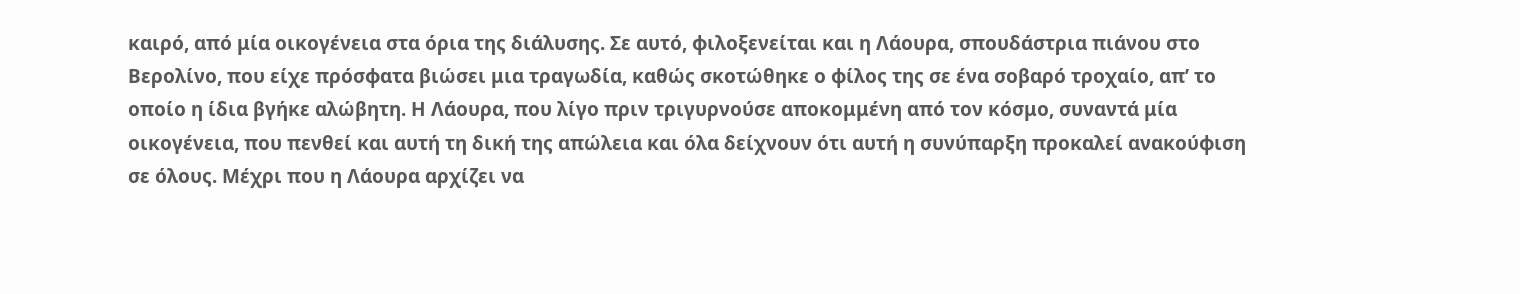καιρό, από μία οικογένεια στα όρια της διάλυσης. Σε αυτό, φιλοξενείται και η Λάουρα, σπουδάστρια πιάνου στο Βερολίνο, που είχε πρόσφατα βιώσει μια τραγωδία, καθώς σκοτώθηκε ο φίλος της σε ένα σοβαρό τροχαίο, απ’ το οποίο η ίδια βγήκε αλώβητη. Η Λάουρα, που λίγο πριν τριγυρνούσε αποκομμένη από τον κόσμο, συναντά μία οικογένεια, που πενθεί και αυτή τη δική της απώλεια και όλα δείχνουν ότι αυτή η συνύπαρξη προκαλεί ανακούφιση σε όλους. Μέχρι που η Λάουρα αρχίζει να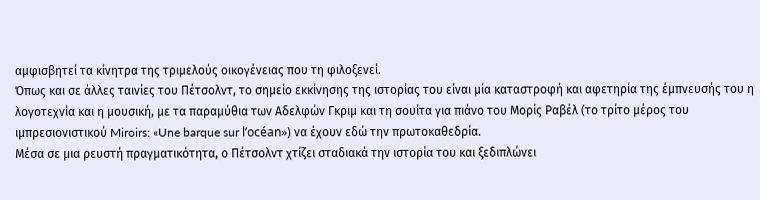αμφισβητεί τα κίνητρα της τριμελούς οικογένειας που τη φιλοξενεί.
Όπως και σε άλλες ταινίες του Πέτσολντ, το σημείο εκκίνησης της ιστορίας του είναι μία καταστροφή και αφετηρία της έμπνευσής του η λογοτεχνία και η μουσική, με τα παραμύθια των Αδελφών Γκριμ και τη σουίτα για πιάνο του Μορίς Ραβέλ (το τρίτο μέρος του ιμπρεσιονιστικού Miroirs: «Une barque sur l’océan») να έχουν εδώ την πρωτοκαθεδρία.
Μέσα σε μια ρευστή πραγματικότητα, ο Πέτσολντ χτίζει σταδιακά την ιστορία του και ξεδιπλώνει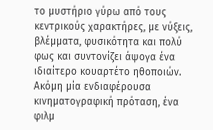το μυστήριο γύρω από τους κεντρικούς χαρακτήρες, με νύξεις, βλέμματα, φυσικότητα και πολύ φως και συντονίζει άψογα ένα ιδιαίτερο κουαρτέτο ηθοποιών.
Ακόμη μία ενδιαφέρουσα κινηματογραφική πρόταση, ένα φιλμ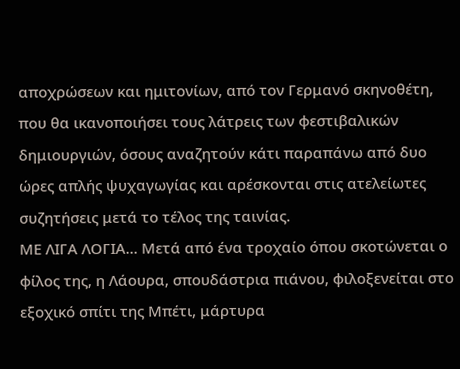αποχρώσεων και ημιτονίων, από τον Γερμανό σκηνοθέτη, που θα ικανοποιήσει τους λάτρεις των φεστιβαλικών δημιουργιών, όσους αναζητούν κάτι παραπάνω από δυο ώρες απλής ψυχαγωγίας και αρέσκονται στις ατελείωτες συζητήσεις μετά το τέλος της ταινίας.
ΜΕ ΛΙΓΑ ΛΟΓΙΑ… Μετά από ένα τροχαίο όπου σκοτώνεται ο φίλος της, η Λάουρα, σπουδάστρια πιάνου, φιλοξενείται στο εξοχικό σπίτι της Μπέτι, μάρτυρα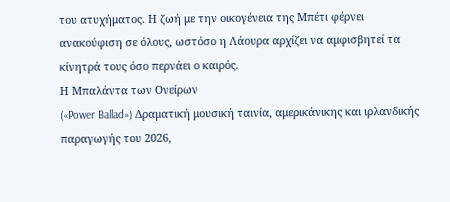του ατυχήματος. Η ζωή με την οικογένεια της Μπέτι φέρνει ανακούφιση σε όλους, ωστόσο η Λάουρα αρχίζει να αμφισβητεί τα κίνητρά τους όσο περνάει ο καιρός.
Η Μπαλάντα των Ονείρων
(«Power Ballad») Δραματική μουσική ταινία, αμερικάνικης και ιρλανδικής παραγωγής του 2026,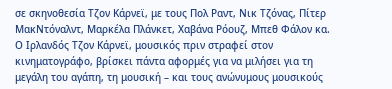σε σκηνοθεσία Τζον Κάρνεϊ, με τους Πολ Ραντ, Νικ Τζόνας, Πίτερ ΜακΝτόναλντ, Μαρκέλα Πλάνκετ, Χαβάνα Ρόουζ, Μπεθ Φάλον κα.
Ο Ιρλανδός Τζον Κάρνεϊ, μουσικός πριν στραφεί στον κινηματογράφο, βρίσκει πάντα αφορμές για να μιλήσει για τη μεγάλη του αγάπη, τη μουσική – και τους ανώνυμους μουσικούς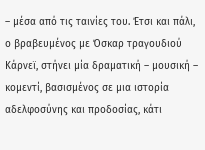– μέσα από τις ταινίες του. Έτσι και πάλι, ο βραβευμένος με Όσκαρ τραγουδιού Κάρνεϊ, στήνει μία δραματική – μουσική – κομεντί, βασισμένος σε μια ιστορία αδελφοσύνης και προδοσίας, κάτι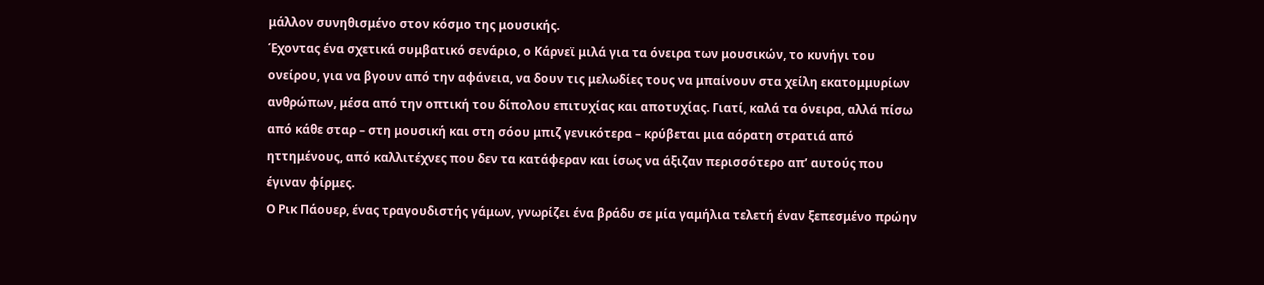μάλλον συνηθισμένο στον κόσμο της μουσικής.
Έχοντας ένα σχετικά συμβατικό σενάριο, ο Κάρνεϊ μιλά για τα όνειρα των μουσικών, το κυνήγι του ονείρου, για να βγουν από την αφάνεια, να δουν τις μελωδίες τους να μπαίνουν στα χείλη εκατομμυρίων ανθρώπων, μέσα από την οπτική του δίπολου επιτυχίας και αποτυχίας. Γιατί, καλά τα όνειρα, αλλά πίσω από κάθε σταρ – στη μουσική και στη σόου μπιζ γενικότερα – κρύβεται μια αόρατη στρατιά από ηττημένους, από καλλιτέχνες που δεν τα κατάφεραν και ίσως να άξιζαν περισσότερο απ’ αυτούς που έγιναν φίρμες.
Ο Ρικ Πάουερ, ένας τραγουδιστής γάμων, γνωρίζει ένα βράδυ σε μία γαμήλια τελετή έναν ξεπεσμένο πρώην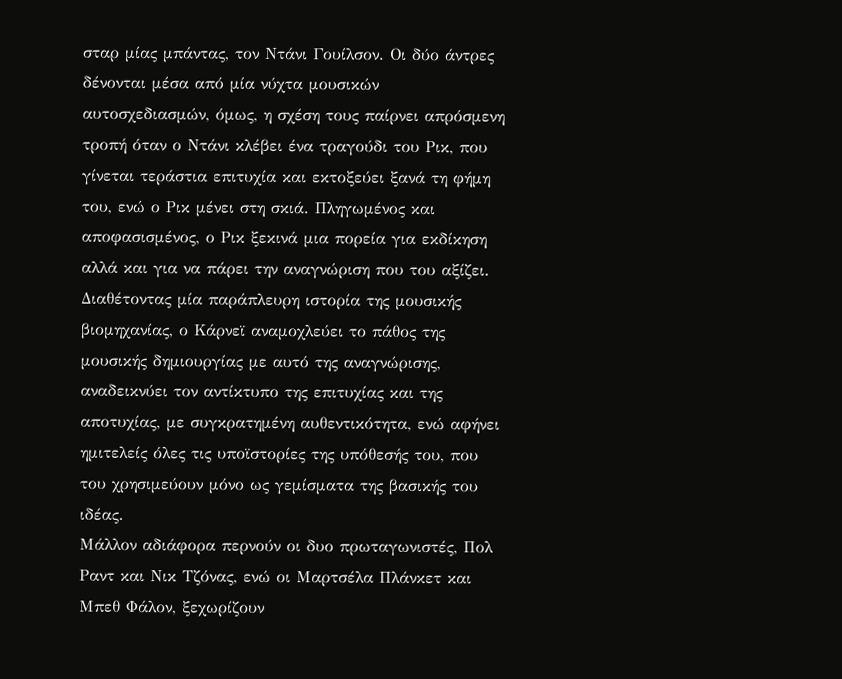σταρ μίας μπάντας, τον Ντάνι Γουίλσον. Οι δύο άντρες δένονται μέσα από μία νύχτα μουσικών αυτοσχεδιασμών, όμως, η σχέση τους παίρνει απρόσμενη τροπή όταν ο Ντάνι κλέβει ένα τραγούδι του Ρικ, που γίνεται τεράστια επιτυχία και εκτοξεύει ξανά τη φήμη του, ενώ ο Ρικ μένει στη σκιά. Πληγωμένος και αποφασισμένος, ο Ρικ ξεκινά μια πορεία για εκδίκηση αλλά και για να πάρει την αναγνώριση που του αξίζει.
Διαθέτοντας μία παράπλευρη ιστορία της μουσικής βιομηχανίας, ο Κάρνεϊ αναμοχλεύει το πάθος της μουσικής δημιουργίας με αυτό της αναγνώρισης, αναδεικνύει τον αντίκτυπο της επιτυχίας και της αποτυχίας, με συγκρατημένη αυθεντικότητα, ενώ αφήνει ημιτελείς όλες τις υποϊστορίες της υπόθεσής του, που του χρησιμεύουν μόνο ως γεμίσματα της βασικής του ιδέας.
Μάλλον αδιάφορα περνούν οι δυο πρωταγωνιστές, Πολ Ραντ και Νικ Τζόνας, ενώ οι Μαρτσέλα Πλάνκετ και Μπεθ Φάλον, ξεχωρίζουν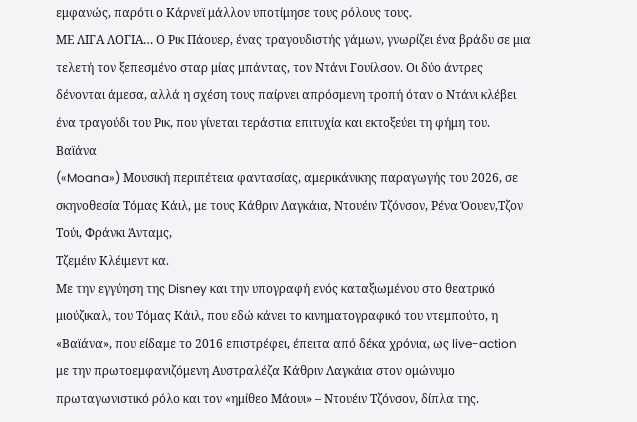εμφανώς, παρότι ο Κάρνεϊ μάλλον υποτίμησε τους ρόλους τους.
ΜΕ ΛΙΓΑ ΛΟΓΙΑ… Ο Ρικ Πάουερ, ένας τραγουδιστής γάμων, γνωρίζει ένα βράδυ σε μια τελετή τον ξεπεσμένο σταρ μίας μπάντας, τον Ντάνι Γουίλσον. Οι δύο άντρες δένονται άμεσα, αλλά η σχέση τους παίρνει απρόσμενη τροπή όταν ο Ντάνι κλέβει ένα τραγούδι του Ρικ, που γίνεται τεράστια επιτυχία και εκτοξεύει τη φήμη του.
Βαϊάνα
(«Moana») Μουσική περιπέτεια φαντασίας, αμερικάνικης παραγωγής του 2026, σε σκηνοθεσία Τόμας Κάιλ, με τους Κάθριν Λαγκάια, Ντουέιν Τζόνσον, Ρένα Όουεν,Τζον Τούι, Φράνκι Άνταμς,
Τζεμέιν Κλέιμεντ κα.
Με την εγγύηση της Disney και την υπογραφή ενός καταξιωμένου στο θεατρικό μιούζικαλ, του Τόμας Κάιλ, που εδώ κάνει το κινηματογραφικό του ντεμπούτο, η «Βαϊάνα», που είδαμε το 2016 επιστρέφει, έπειτα από δέκα χρόνια, ως live-action με την πρωτοεμφανιζόμενη Αυστραλέζα Κάθριν Λαγκάια στον ομώνυμο πρωταγωνιστικό ρόλο και τον «ημίθεο Μάουι» – Ντουέιν Τζόνσον, δίπλα της.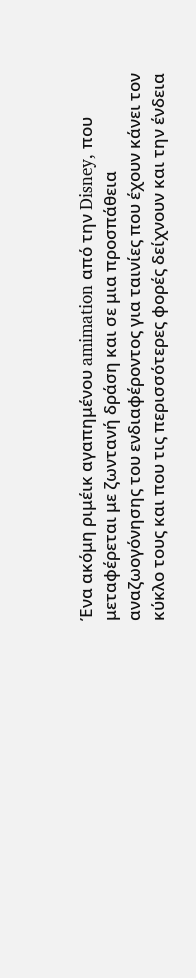Ένα ακόμη ριμέικ αγαπημένου amimation από την Disney, που μεταφέρεται με ζωντανή δράση και σε μια προσπάθεια αναζωογόνησης του ενδιαφέροντος για ταινίες που έχουν κάνει τον κύκλο τους και που τις περισσότερες φορές δείχνουν και την ένδεια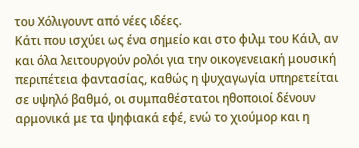του Χόλιγουντ από νέες ιδέες.
Κάτι που ισχύει ως ένα σημείο και στο φιλμ του Κάιλ, αν και όλα λειτουργούν ρολόι για την οικογενειακή μουσική περιπέτεια φαντασίας, καθώς η ψυχαγωγία υπηρετείται σε υψηλό βαθμό, οι συμπαθέστατοι ηθοποιοί δένουν αρμονικά με τα ψηφιακά εφέ, ενώ το χιούμορ και η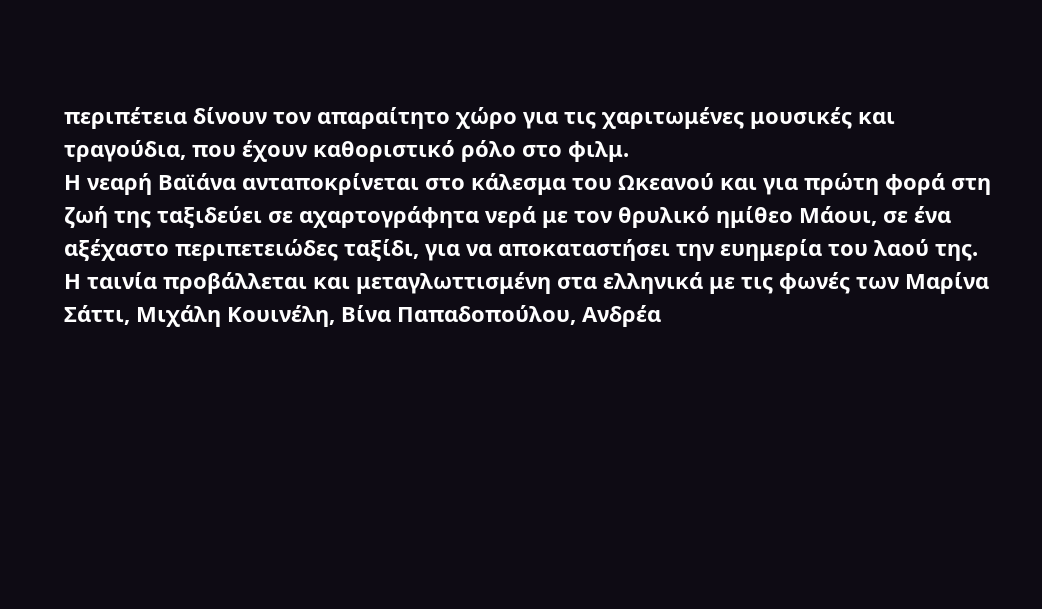περιπέτεια δίνουν τον απαραίτητο χώρο για τις χαριτωμένες μουσικές και τραγούδια, που έχουν καθοριστικό ρόλο στο φιλμ.
Η νεαρή Βαϊάνα ανταποκρίνεται στο κάλεσμα του Ωκεανού και για πρώτη φορά στη ζωή της ταξιδεύει σε αχαρτογράφητα νερά με τον θρυλικό ημίθεο Μάουι, σε ένα αξέχαστο περιπετειώδες ταξίδι, για να αποκαταστήσει την ευημερία του λαού της.
Η ταινία προβάλλεται και μεταγλωττισμένη στα ελληνικά με τις φωνές των Μαρίνα Σάττι, Μιχάλη Κουινέλη, Βίνα Παπαδοπούλου, Ανδρέα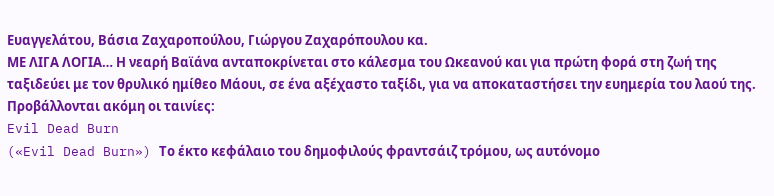Ευαγγελάτου, Βάσια Ζαχαροπούλου, Γιώργου Ζαχαρόπουλου κα.
ΜΕ ΛΙΓΑ ΛΟΓΙΑ… Η νεαρή Βαϊάνα ανταποκρίνεται στο κάλεσμα του Ωκεανού και για πρώτη φορά στη ζωή της ταξιδεύει με τον θρυλικό ημίθεο Μάουι, σε ένα αξέχαστο ταξίδι, για να αποκαταστήσει την ευημερία του λαού της.
Προβάλλονται ακόμη οι ταινίες:
Evil Dead Burn
(«Evil Dead Burn») Το έκτο κεφάλαιο του δημοφιλούς φραντσάιζ τρόμου, ως αυτόνομο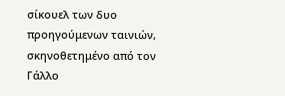σίκουελ των δυο προηγούμενων ταινιών, σκηνοθετημένο από τον Γάλλο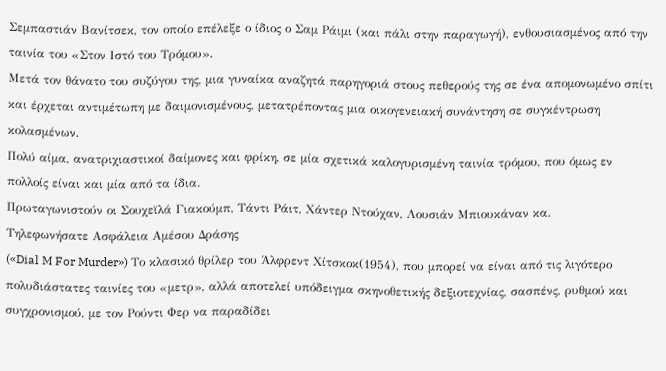Σεμπαστιάν Βανίτσεκ, τον οποίο επέλεξε ο ίδιος ο Σαμ Ράιμι (και πάλι στην παραγωγή), ενθουσιασμένος από την ταινία του «Στον Ιστό του Τρόμου».
Μετά τον θάνατο του συζύγου της, μια γυναίκα αναζητά παρηγοριά στους πεθερούς της σε ένα απομονωμένο σπίτι και έρχεται αντιμέτωπη με δαιμονισμένους, μετατρέποντας μια οικογενειακή συνάντηση σε συγκέντρωση κολασμένων.
Πολύ αίμα, ανατριχιαστικοί δαίμονες και φρίκη, σε μία σχετικά καλογυρισμένη ταινία τρόμου, που όμως εν πολλοίς είναι και μία από τα ίδια.
Πρωταγωνιστούν οι Σουχεϊλά Γιακούμπ, Τάντι Ράιτ, Χάντερ Ντούχαν, Λουσιάν Μπιουκάναν κα.
Τηλεφωνήσατε Ασφάλεια Αμέσου Δράσης
(«Dial M For Murder») Το κλασικό θρίλερ του Άλφρεντ Χίτσκοκ(1954), που μπορεί να είναι από τις λιγότερο πολυδιάστατες ταινίες του «μετρ», αλλά αποτελεί υπόδειγμα σκηνοθετικής δεξιοτεχνίας, σασπένς, ρυθμού και συγχρονισμού, με τον Ρούντι Φερ να παραδίδει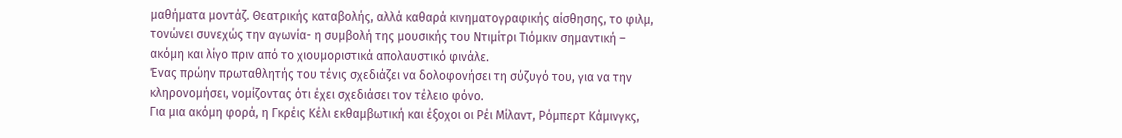μαθήματα μοντάζ. Θεατρικής καταβολής, αλλά καθαρά κινηματογραφικής αίσθησης, το φιλμ, τονώνει συνεχώς την αγωνία- η συμβολή της μουσικής του Ντιμίτρι Τιόμκιν σημαντική – ακόμη και λίγο πριν από το χιουμοριστικά απολαυστικό φινάλε.
Ένας πρώην πρωταθλητής του τένις σχεδιάζει να δολοφονήσει τη σύζυγό του, για να την κληρονομήσει, νομίζοντας ότι έχει σχεδιάσει τον τέλειο φόνο.
Για μια ακόμη φορά, η Γκρέις Κέλι εκθαμβωτική και έξοχοι οι Ρέι Μίλαντ, Ρόμπερτ Κάμινγκς,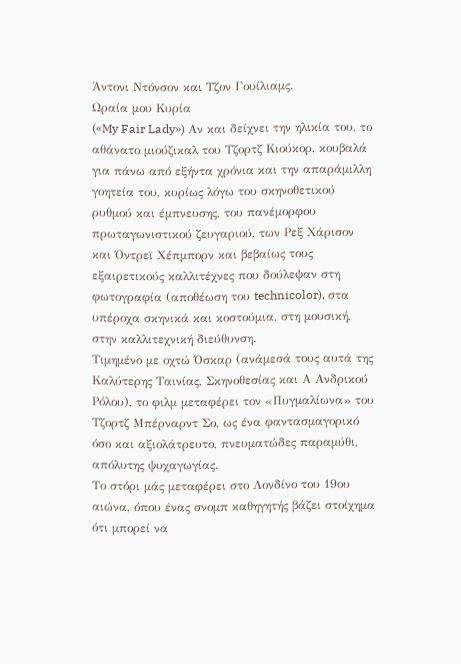Άντονι Ντόνσον και Τζον Γουίλιαμς.
Ωραία μου Κυρία
(«My Fair Lady») Αν και δείχνει την ηλικία του, το αθάνατο μιούζικαλ του Τζορτζ Κιούκορ, κουβαλά για πάνω από εξήντα χρόνια και την απαράμιλλη γοητεία του, κυρίως λόγω του σκηνοθετικού ρυθμού και έμπνευσης, του πανέμορφου πρωταγωνιστικού ζευγαριού, των Ρεξ Χάρισον και Όντρεϊ Χέπμπορν και βεβαίως τους εξαιρετικούς καλλιτέχνες που δούλεψαν στη φωτογραφία (αποθέωση του technicolor), στα υπέροχα σκηνικά και κοστούμια, στη μουσική, στην καλλιτεχνική διεύθυνση.
Τιμημένο με οχτώ Όσκαρ (ανάμεσά τους αυτά της Καλύτερης Ταινίας, Σκηνοθεσίας και Α Ανδρικού Ρόλου), το φιλμ μεταφέρει τον «Πυγμαλίωνα» του Τζορτζ Μπέρναρντ Σο, ως ένα φαντασμαγορικό όσο και αξιολάτρευτο, πνευματώδες παραμύθι, απόλυτης ψυχαγωγίας.
Το στόρι μάς μεταφέρει στο Λονδίνο του 19ου αιώνα, όπου ένας σνομπ καθηγητής βάζει στοίχημα ότι μπορεί να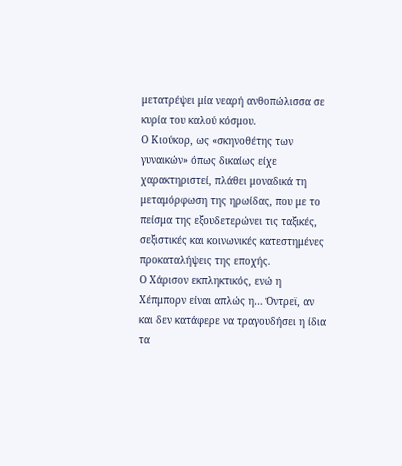μετατρέψει μία νεαρή ανθοπώλισσα σε κυρία του καλού κόσμου.
Ο Κιούκορ, ως «σκηνοθέτης των γυναικών» όπως δικαίως είχε χαρακτηριστεί, πλάθει μοναδικά τη μεταμόρφωση της ηρωίδας, που με το πείσμα της εξουδετερώνει τις ταξικές, σεξιστικές και κοινωνικές κατεστημένες προκαταλήψεις της εποχής.
Ο Χάρισον εκπληκτικός, ενώ η Χέπμπορν είναι απλώς η… Όντρεϊ, αν και δεν κατάφερε να τραγουδήσει η ίδια τα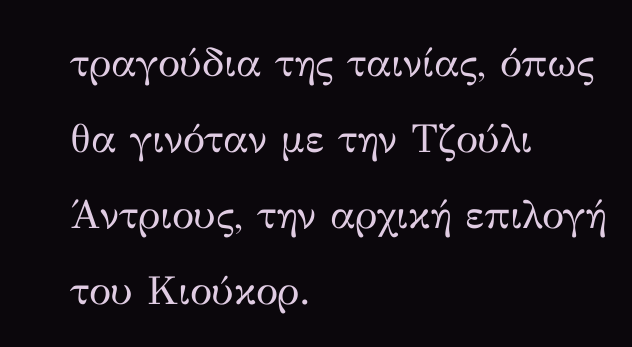τραγούδια της ταινίας, όπως θα γινόταν με την Τζούλι Άντριους, την αρχική επιλογή του Κιούκορ.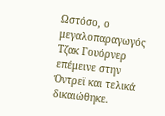Ωστόσο, ο μεγαλοπαραγωγός Τζακ Γουόρνερ επέμεινε στην Όντρεϊ και τελικά δικαιώθηκε.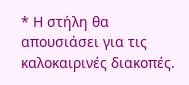* Η στήλη θα απουσιάσει για τις καλοκαιρινές διακοπές.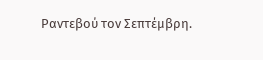Ραντεβού τον Σεπτέμβρη.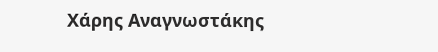Χάρης Αναγνωστάκης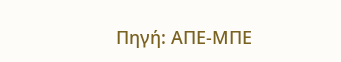Πηγή: ΑΠΕ-ΜΠΕ